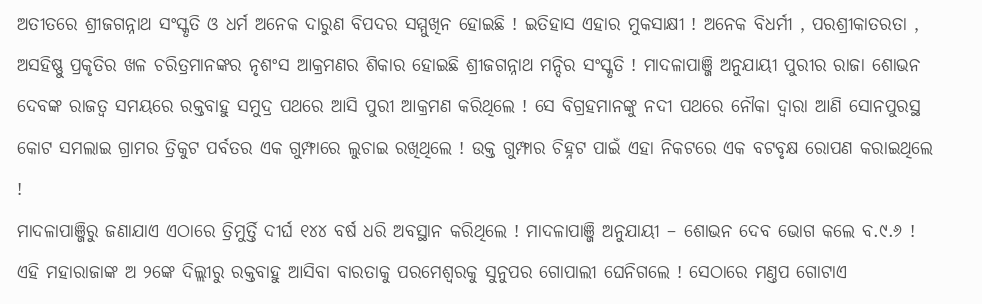ଅତୀତରେ ଶ୍ରୀଜଗନ୍ନାଥ ସଂସ୍କୃତି ଓ ଧର୍ମ ଅନେକ ଦାରୁଣ ବିପଦର ସମ୍ମୁଖିନ ହୋଇଛି ! ଇତିହାସ ଏହାର ମୁକସାକ୍ଷୀ ! ଅନେକ ବିଧର୍ମୀ , ପରଶ୍ରୀକାତରତା , ଅସହିଷ୍ଣୁ ପ୍ରକୃତିର ଖଳ ଚରିତ୍ରମାନଙ୍କର ନୃଶଂସ ଆକ୍ରମଣର ଶିକାର ହୋଇଛି ଶ୍ରୀଜଗନ୍ନାଥ ମନ୍ଦିର ସଂସ୍କୃତି ! ମାଦଳାପାଞ୍ଜି ଅନୁଯାୟୀ ପୁରୀର ରାଜା ଶୋଭନ ଦେବଙ୍କ ରାଜତ୍ୱ ସମୟରେ ରକ୍ତବାହୁ ସମୁଦ୍ର ପଥରେ ଆସି ପୁରୀ ଆକ୍ରମଣ କରିଥିଲେ ! ସେ ବିଗ୍ରହମାନଙ୍କୁ ନଦୀ ପଥରେ ନୌକା ଦ୍ୱାରା ଆଣି ସୋନପୁରସ୍ଥ କୋଟ ସମଲାଇ ଗ୍ରାମର ତ୍ରିକୁଟ ପର୍ବତର ଏକ ଗୁମ୍ଫାରେ ଲୁଚାଇ ରଖିଥିଲେ ! ଉକ୍ତ ଗୁମ୍ଫାର ଚିହ୍ନଟ ପାଇଁ ଏହା ନିକଟରେ ଏକ ବଟବୃକ୍ଷ ରୋପଣ କରାଇଥିଲେ !
ମାଦଳାପାଞ୍ଜିରୁ ଜଣାଯାଏ ଏଠାରେ ତ୍ରିମୁର୍ତ୍ତି ଦୀର୍ଘ ୧୪୪ ବର୍ଷ ଧରି ଅବସ୍ଥାନ କରିଥିଲେ ! ମାଦଳାପାଞ୍ଜି ଅନୁଯାୟୀ – ଶୋଭନ ଦେବ ଭୋଗ କଲେ ବ.୯.୬ ! ଏହି ମହାରାଜାଙ୍କ ଅ ୨ଙ୍କେ ଦିଲ୍ଲୀରୁ ରକ୍ତବାହୁ ଆସିବା ବାରତାକୁ ପରମେଶ୍ୱରକୁ ସୁନୁପର ଗୋପାଲୀ ଘେନିଗଲେ ! ସେଠାରେ ମଣ୍ତପ ଗୋଟାଏ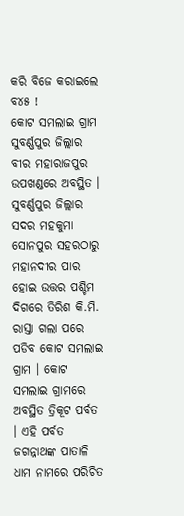କରି ବିଜେ କରାଇଲେ ବ୪୫ !
କୋଟ ସମଲାଇ ଗ୍ରାମ ସୁବର୍ଣ୍ଣପୁର ଜିଲ୍ଲାର ବୀର ମହାରାଜପୁର ଉପଖଣ୍ଡରେ ଅବସ୍ଥିତ । ସୁବର୍ଣ୍ଣପୁର ଜିଲ୍ଲାର ସଦର ମହକୁମା ସୋନପୁର ସହରଠାରୁ ମହାନଦୀର ପାର ହୋଇ ଉତ୍ତର ପଶ୍ଚିମ ଦିଗରେ ତିରିଶ କି.ମି. ରାସ୍ତା ଗଲା ପରେ ପଡିବ କୋଟ ସମଲାଇ ଗ୍ରାମ । କୋଟ ସମଲାଇ ଗ୍ରାମରେ ଅବସ୍ଥିତ ତ୍ରିକୂଟ ପର୍ବତ । ଏହି ପର୍ବତ ଜଗନ୍ନାଥଙ୍କ ପାତାଳି ଧାମ ନାମରେ ପରିଚିତ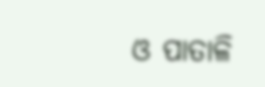ଓ ପାତାଳି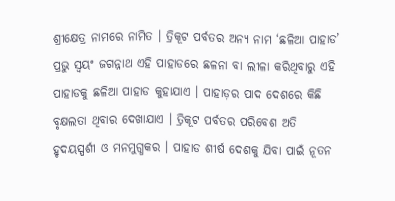ଶ୍ରୀକ୍ଷେତ୍ର ନାମରେ ନାମିତ । ତ୍ରିକୂଟ ପର୍ବତର ଅନ୍ୟ ନାମ ‘ଛଳିଆ ପାହାଡ’ ପ୍ରଭୁ ସ୍ଵୟଂ ଜଗନ୍ନାଥ ଏହି ପାହାଡରେ ଛଳନା ବା ଲୀଳା କରିଥିବାରୁ ଏହି ପାହାଡକୁ ଛଳିଆ ପାହାଡ କୁହାଯାଏ । ପାହାଡ଼ର ପାଦ ଦେଶରେ କିଛି ବୃକ୍ଷଲତା ଥିବାର ଦେଖାଯାଏ । ତ୍ରିକୂଟ ପର୍ବତର ପରିବେଶ ଅତି ହୃଦୟସ୍ପର୍ଶୀ ଓ ମନମୁଗ୍ଧକର । ପାହାଡ ଶୀର୍ଷ ଦେଶକୁ ଯିବା ପାଇଁ ନୂତନ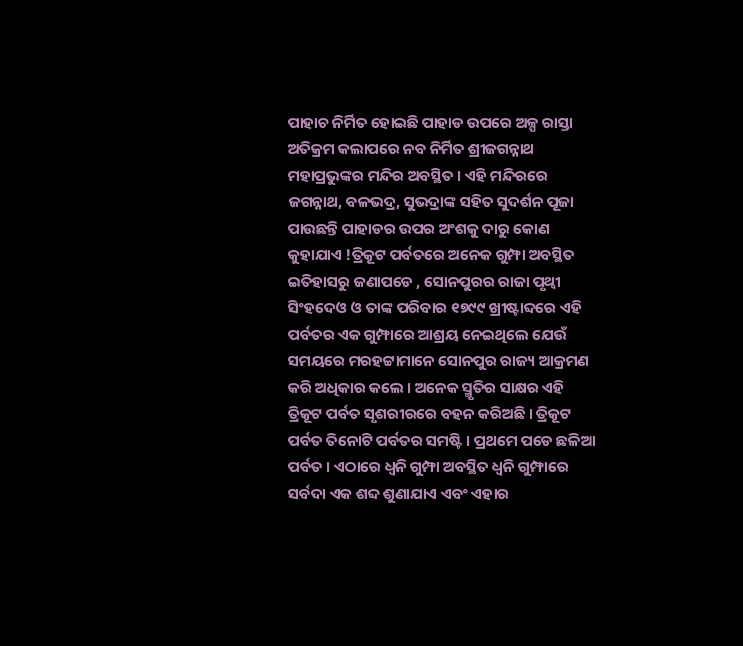ପାହାଚ ନିର୍ମିତ ହୋଇଛି ପାହାଡ ଉପରେ ଅଳ୍ପ ରାସ୍ତା ଅତିକ୍ରମ କଲାପରେ ନବ ନିର୍ମିତ ଶ୍ରୀଜଗନ୍ନାଥ ମହାପ୍ରଭୁଙ୍କର ମନ୍ଦିର ଅବସ୍ଥିତ । ଏହି ମନ୍ଦିରରେ ଜଗନ୍ନାଥ, ବଳଭଦ୍ର, ସୁଭଦ୍ରାଙ୍କ ସହିତ ସୁଦର୍ଶନ ପୂଜା ପାଉଛନ୍ତି ପାହାଡର ଉପର ଅଂଶକୁ ଦାରୁ କୋଣ କୁହାଯାଏ !ତ୍ରିକୂଟ ପର୍ବତରେ ଅନେକ ଗୁମ୍ଫା ଅବସ୍ଥିତ ଇତିହାସରୁ ଜଣାପଡେ , ସୋନପୁରର ରାଜା ପୃଥ୍ବୀ ସିଂହଦେଓ ଓ ତାଙ୍କ ପରିବାର ୧୭୯୯ ଖ୍ରୀଷ୍ଟାବ୍ଦରେ ଏହି ପର୍ବତର ଏକ ଗୁମ୍ଫାରେ ଆଶ୍ରୟ ନେଇଥିଲେ ଯେଉଁ ସମୟରେ ମରହଟ୍ଟାମାନେ ସୋନପୁର ରାଜ୍ୟ ଆକ୍ରମଣ କରି ଅଧିକାର କଲେ । ଅନେକ ସ୍ମୃତିର ସାକ୍ଷର ଏହି ତ୍ରିକୂଟ ପର୍ବତ ସୃଶରୀରରେ ବହନ କରିଅଛି । ତ୍ରିକୂଟ ପର୍ବତ ତିନୋଟି ପର୍ବତର ସମଷ୍ଟି । ପ୍ରଥମେ ପଡେ ଛଳିଆ ପର୍ବତ । ଏଠାରେ ଧ୍ବନି ଗୁମ୍ଫା ଅବସ୍ଥିତ ଧ୍ଵନି ଗୁମ୍ଫାରେ ସର୍ବଦା ଏକ ଶବ୍ଦ ଶୁଣାଯାଏ ଏବଂ ଏହାର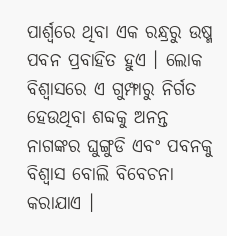ପାର୍ଶ୍ବରେ ଥିବା ଏକ ରନ୍ଧ୍ରରୁ ଉଷ୍ମ ପବନ ପ୍ରବାହିତ ହୁଏ । ଲୋକ ବିଶ୍ୱାସରେ ଏ ଗୁମ୍ଫାରୁ ନିର୍ଗତ ହେଉଥିବା ଶବ୍ଦକୁ ଅନନ୍ତ ନାଗଙ୍କର ଘୁଙ୍ଗୁଡି ଏବଂ ପବନକୁ ବିଶ୍ୱାସ ବୋଲି ବିବେଚନା କରାଯାଏ ।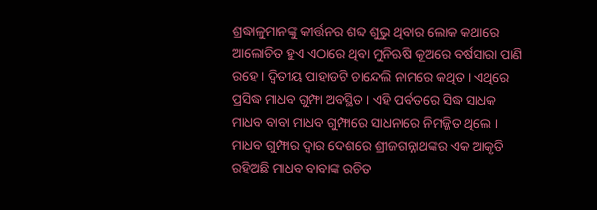ଶ୍ରଦ୍ଧାଳୁମାନଙ୍କୁ କୀର୍ତ୍ତନର ଶବ୍ଦ ଶୁଭୁ ଥିବାର ଲୋକ କଥାରେ ଆଲୋଚିତ ହୁଏ ଏଠାରେ ଥିବା ମୁନିଋଷି କୂଅରେ ବର୍ଷସାରା ପାଣି ରହେ । ଦ୍ଵିତୀୟ ପାହାଡଟି ଚାନ୍ଦେଲି ନାମରେ କଥିତ । ଏଥିରେ ପ୍ରସିଦ୍ଧ ମାଧବ ଗୁମ୍ଫା ଅବସ୍ଥିତ । ଏହି ପର୍ବତରେ ସିଦ୍ଧ ସାଧକ ମାଧବ ବାବା ମାଧବ ଗୁମ୍ଫାରେ ସାଧନାରେ ନିମଜ୍ଜିତ ଥିଲେ । ମାଧବ ଗୁମ୍ଫାର ଦ୍ବାର ଦେଶରେ ଶ୍ରୀଜଗନ୍ନାଥଙ୍କର ଏକ ଆକୃତି ରହିଅଛି ମାଧବ ବାବାଙ୍କ ରଚିତ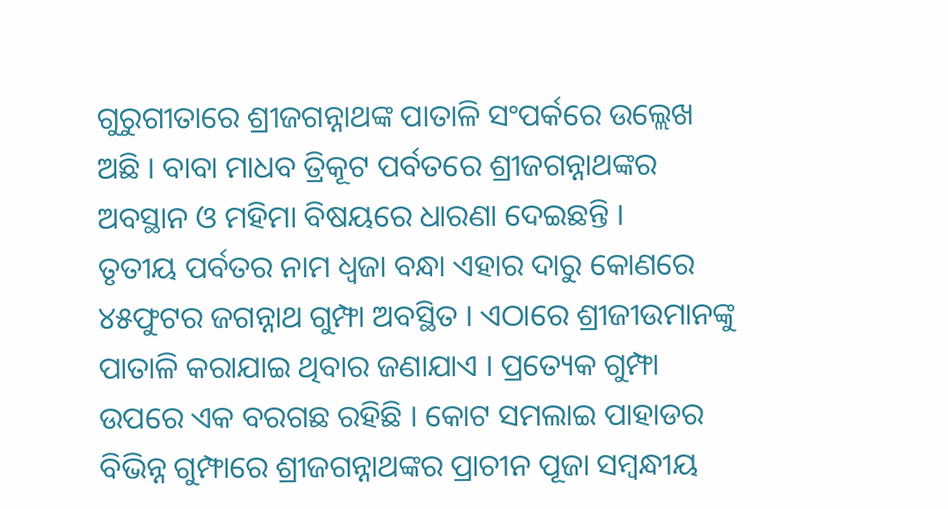ଗୁରୁଗୀତାରେ ଶ୍ରୀଜଗନ୍ନାଥଙ୍କ ପାତାଳି ସଂପର୍କରେ ଉଲ୍ଲେଖ ଅଛି । ବାବା ମାଧବ ତ୍ରିକୂଟ ପର୍ବତରେ ଶ୍ରୀଜଗନ୍ନାଥଙ୍କର ଅବସ୍ଥାନ ଓ ମହିମା ବିଷୟରେ ଧାରଣା ଦେଇଛନ୍ତି ।
ତୃତୀୟ ପର୍ବତର ନାମ ଧ୍ଵଜା ବନ୍ଧା ଏହାର ଦାରୁ କୋଣରେ ୪୫ଫୁଟର ଜଗନ୍ନାଥ ଗୁମ୍ଫା ଅବସ୍ଥିତ । ଏଠାରେ ଶ୍ରୀଜୀଉମାନଙ୍କୁ ପାତାଳି କରାଯାଇ ଥିବାର ଜଣାଯାଏ । ପ୍ରତ୍ୟେକ ଗୁମ୍ଫା ଉପରେ ଏକ ବରଗଛ ରହିଛି । କୋଟ ସମଲାଇ ପାହାଡର ବିଭିନ୍ନ ଗୁମ୍ଫାରେ ଶ୍ରୀଜଗନ୍ନାଥଙ୍କର ପ୍ରାଚୀନ ପୂଜା ସମ୍ବନ୍ଧୀୟ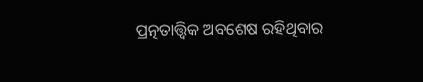ପ୍ରତ୍ନତାତ୍ତ୍ୱିକ ଅବଶେଷ ରହିଥିବାର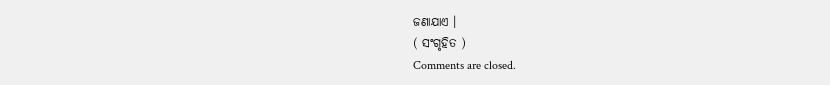ଜଣାଯାଏ ।
( ସଂଗୃହିତ )
Comments are closed.